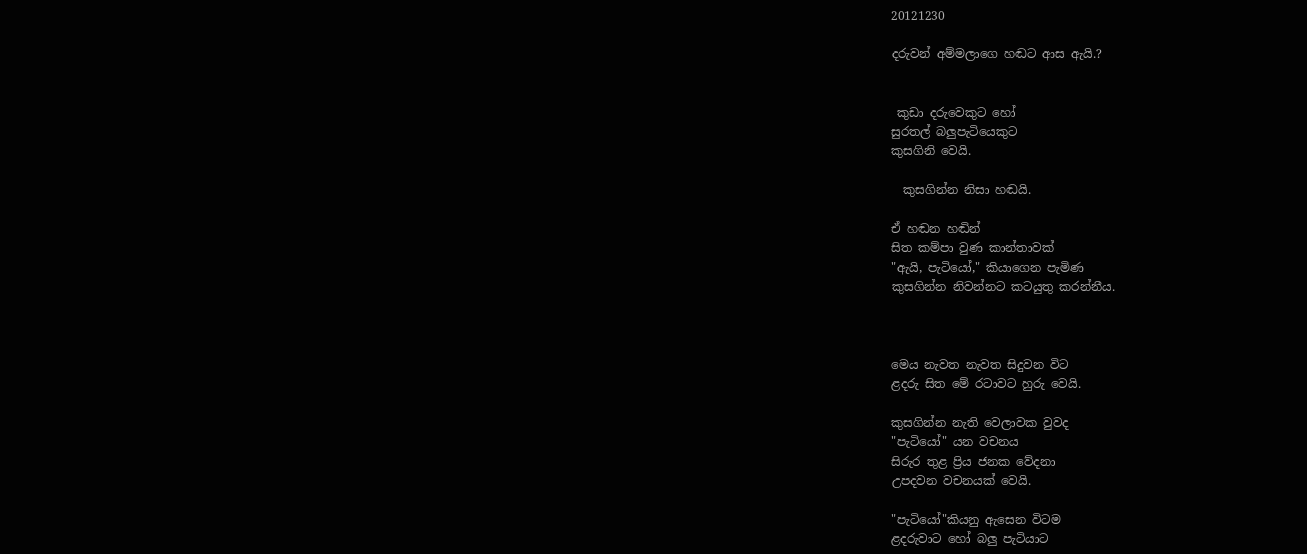20121230

දරුවන් අම්මලාගෙ හඬට ආස ඇයි.?


 කුඩා දරුවෙකුට හෝ
සුරතල් බලුපැටියෙකුට
කුසගිනි වෙයි.

  කුසගින්න නිසා හඬයි.

ඒ හඬන හඬින්
සිත කම්පා වුණ කාන්තාවක්
"ඇයි, පැටියෝ," කියාගෙන පැමිණ
කුසගින්න නිවන්නට කටයුතු කරන්නීය.



මෙය නැවත නැවත සිදුවන විට
ළදරු සිත මේ රටාවට හුරු වෙයි.

කුසගින්න නැති වෙලාවක වුවද
"පැටියෝ" යන වචනය
සිරුර තුළ ප්‍රිය ජනක වේදනා
උපදවන වචනයක් වෙයි.

"පැටියෝ"කියනු ඇසෙන විටම
ළදරුවාට හෝ බලු පැටියාට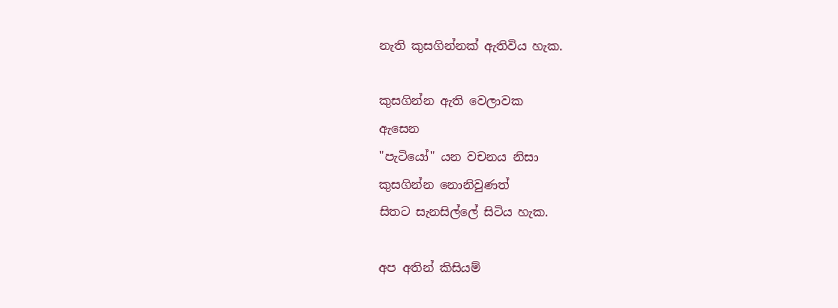නැති කුසගින්නක් ඇතිවිය හැක.

කුසගින්න ඇති වෙලාවක
ඇසෙන
"පැටියෝ" යන වචනය නිසා
කුසගින්න නොනිවුණත්
සිතට සැනසිල්ලේ සිටිය හැක.

අප අතින් කිසියම්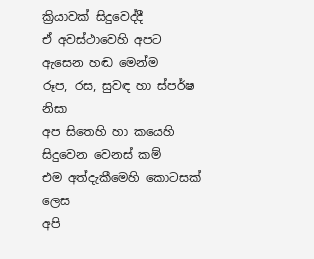ක්‍රියාවක් සිදුවෙද්දී
ඒ අවස්ථාවෙහි අපට ඇසෙන හඬ මෙන්ම
රූප, රස, සුවඳ හා ස්පර්ෂ නිසා
අප සිතෙහි හා කයෙහි සිදුවෙන වෙනස් කම්
එම අත්දැකීමෙහි කොටසක් ලෙස
අපි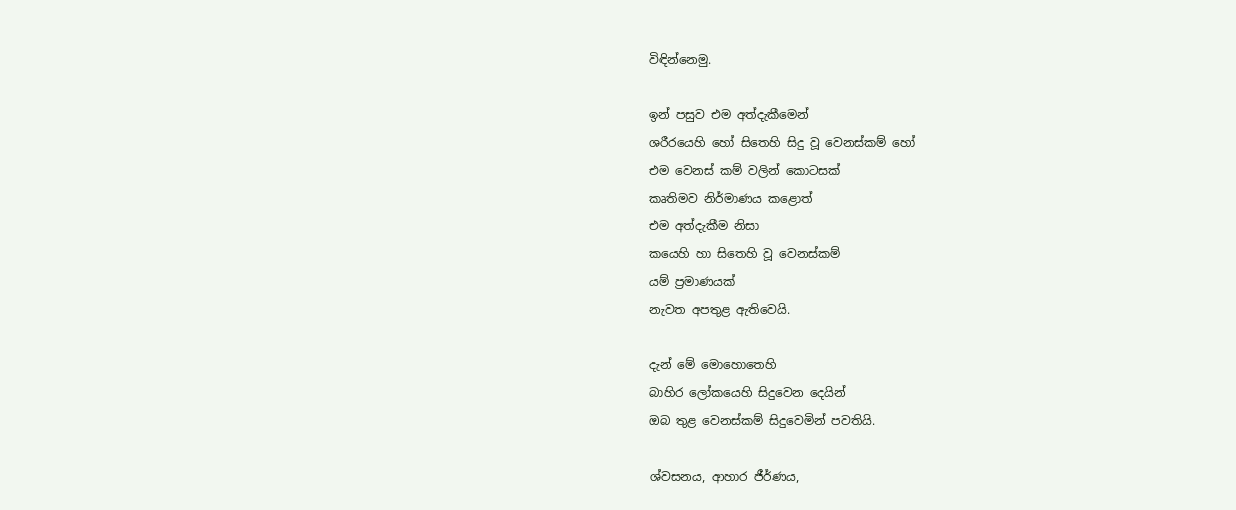විඳින්නෙමු.

ඉන් පසුව එම අත්දැකීමෙන්
ශරීරයෙහි හෝ සිතෙහි සිදු වූ වෙනස්කම් හෝ
එම වෙනස් කම් වලින් කොටසක්
කෘතිමව නිර්මාණය කළොත්
එම අත්දැකීම නිසා
කයෙහි හා සිතෙහි වූ වෙනස්කම්
යම් ප්‍රමාණයක්
නැවත අපතුළ ඇතිවෙයි.

දැන් මේ මොහොතෙහි
බාහිර ලෝකයෙහි සිදුවෙන දෙයින්
ඔබ තුළ වෙනස්කම් සිදුවෙමින් පවතියි.

ශ්වසනය, ආහාර ජීර්ණය,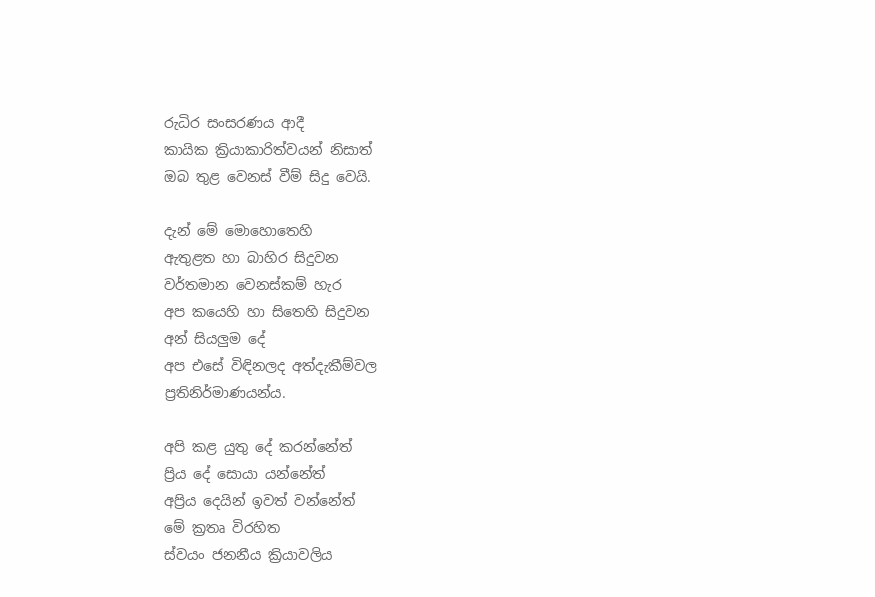රුධිර සංසරණය ආදී
කායික ක්‍රියාකාරිත්වයන් නිසාත්
ඔබ තුළ වෙනස් වීම් සිදු වෙයි.

දැන් මේ මොහොතෙහි
ඇතුළත හා බාහිර සිදුවන
වර්තමාන වෙනස්කම් හැර
අප කයෙහි හා සිතෙහි සිදුවන
අන් සියලුම දේ
අප එසේ විඳිනලද අත්දැකීම්වල
ප්‍රතිනිර්මාණයන්ය.

අපි කළ යුතු දේ කරන්නේත්
ප්‍රිය දේ සොයා යන්නේත්
අප්‍රිය දෙයින් ඉවත් වන්නේත්
මේ ක්‍රතෘ විරහිත
ස්වයං ජනනීය ක්‍රියාවලිය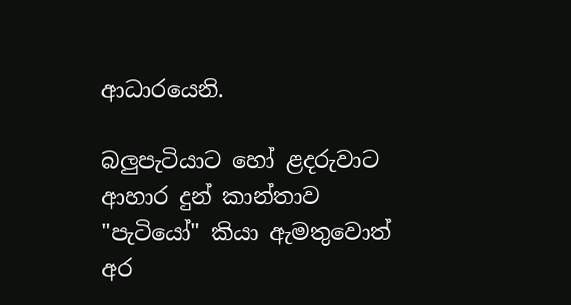ආධාරයෙනි.

බලුපැටියාට හෝ ළදරුවාට
ආහාර දුන් කාන්තාව
"පැටියෝ" කියා ඇමතුවොත්
අර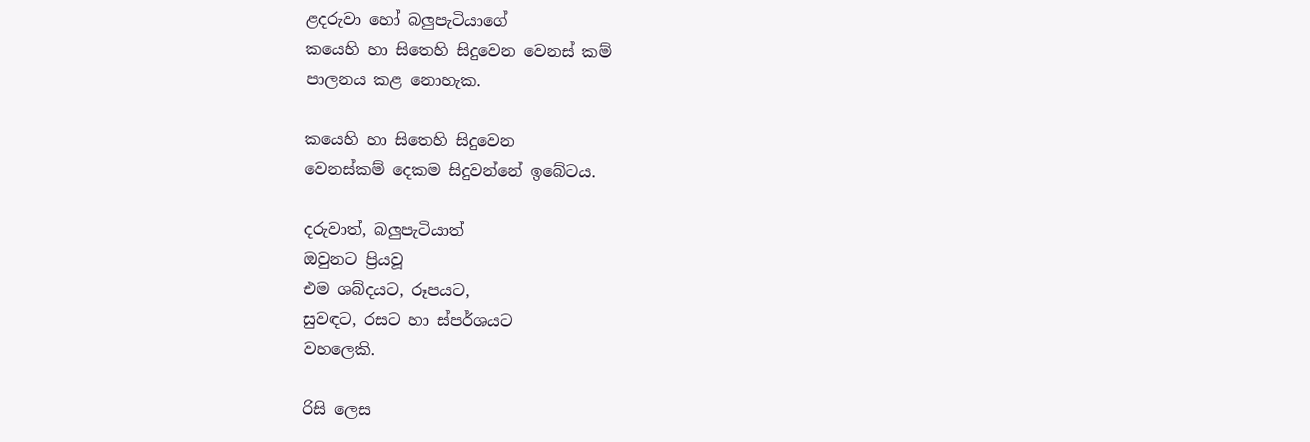ළදරුවා හෝ බලුපැටියාගේ
කයෙහි හා සිතෙහි සිදුවෙන වෙනස් කම්
පාලනය කළ නොහැක.

කයෙහි හා සිතෙහි සිදුවෙන
වෙනස්කම් දෙකම සිදුවන්නේ ඉබේටය.

දරුවාත්, බලුපැටියාත්
ඔවුනට ප්‍රියවූ
එම ශබ්දයට, රූපයට,
සුවඳට, රසට හා ස්පර්ශයට
වහලෙකි.

රිසි ලෙස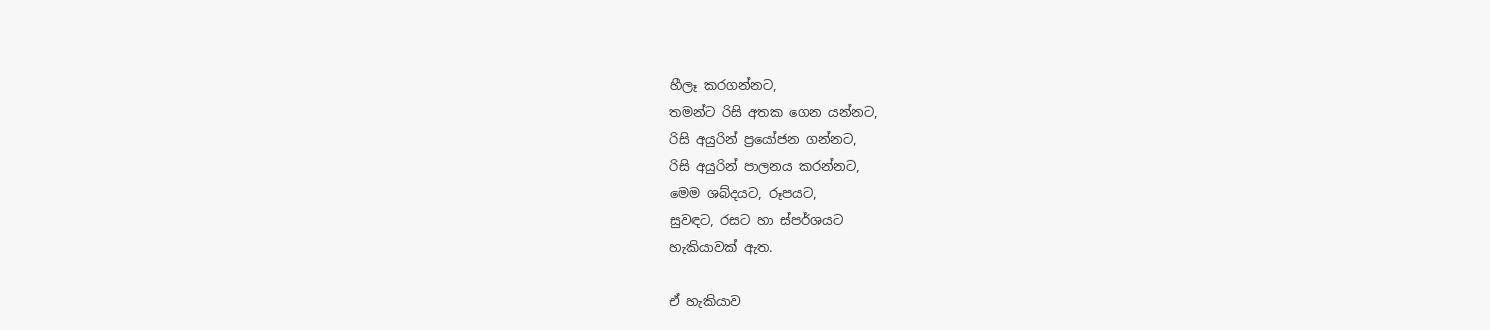හීලෑ කරගන්නට,
තමන්ට රිසි අතක ගෙන යන්නට,
රිසි අයුරින් ප්‍රයෝජන ගන්නට,
රිසි අයුරින් පාලනය කරන්නට,
මෙම ශබ්දයට, රූපයට,
සුවඳට, රසට හා ස්පර්ශයට
හැකියාවක් ඇත.

ඒ හැකියාව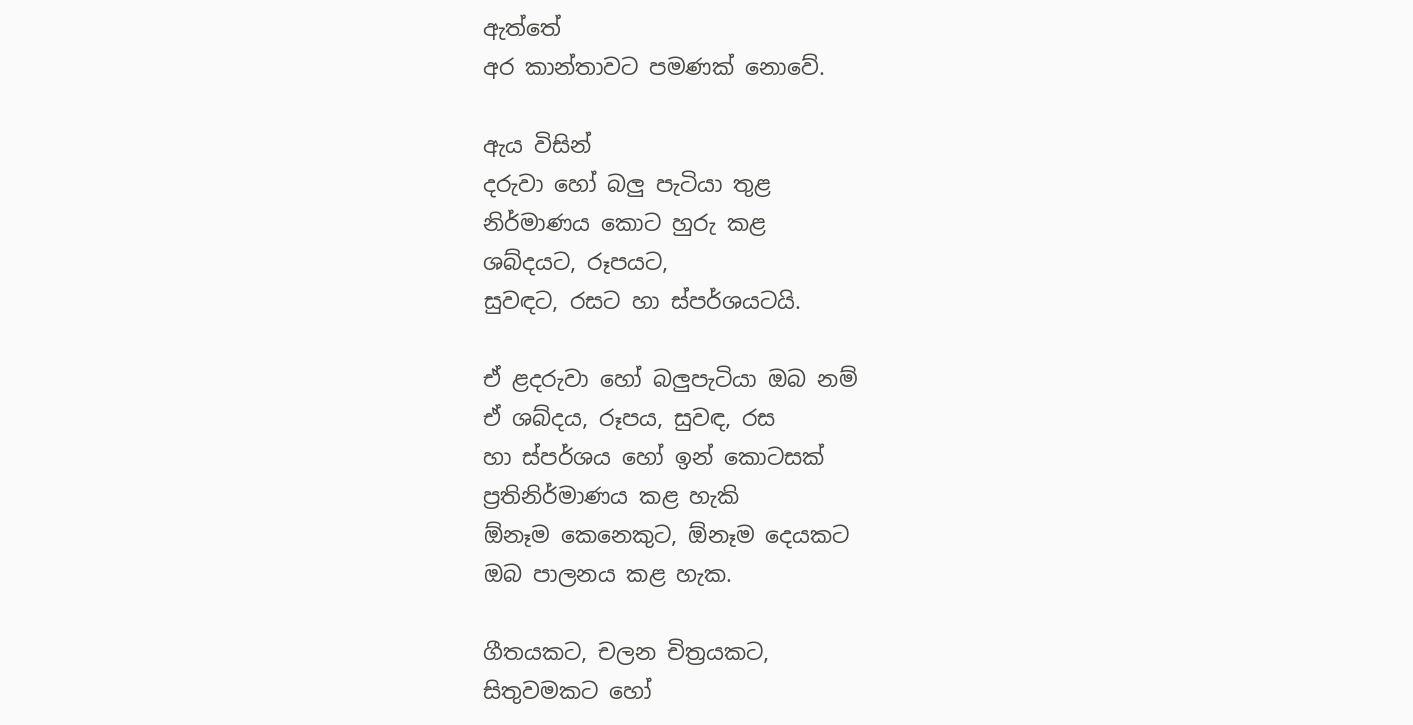ඇත්තේ
අර කාන්තාවට පමණක් නොවේ.

ඇය විසින්
දරුවා හෝ බලු පැටියා තුළ
නිර්මාණය කොට හුරු කළ
ශබ්දයට, රූපයට,
සුවඳට, රසට හා ස්පර්ශයටයි.

ඒ ළදරුවා හෝ බලුපැටියා ඔබ නම්
ඒ ශබ්දය, රූපය, සුවඳ, රස
හා ස්පර්ශය හෝ ඉන් කොටසක්
ප්‍රතිනිර්මාණය කළ හැකි
ඕනෑම කෙනෙකුට, ඕනෑම දෙයකට
ඔබ පාලනය කළ හැක.

ගීතයකට, චලන චිත්‍රයකට,
සිතුවමකට හෝ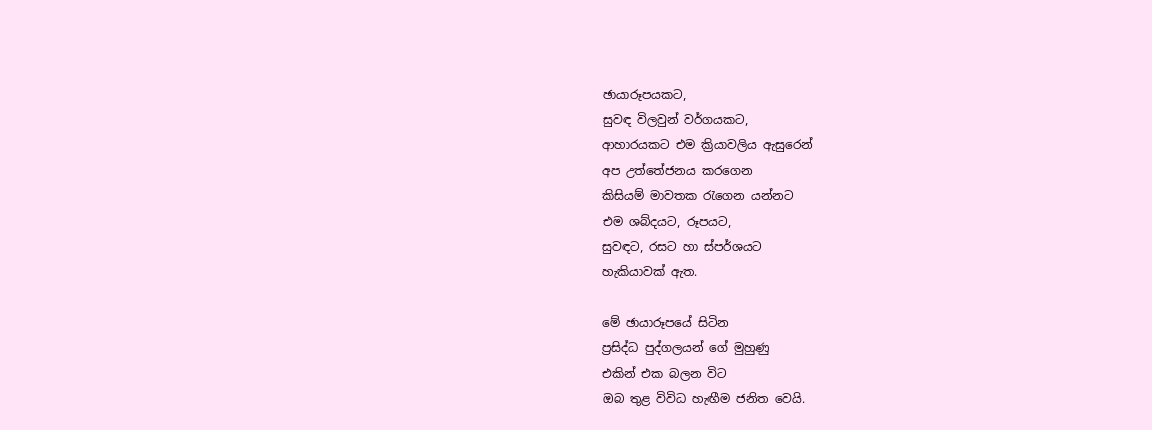ඡායාරූපයකට,
සුවඳ විලවුන් වර්ගයකට,
ආහාරයකට එම ක්‍රියාවලිය ඇසුරෙන්
අප උත්තේජනය කරගෙන
කිසියම් මාවතක රැගෙන යන්නට
එම ශබ්දයට, රූපයට,
සුවඳට, රසට හා ස්පර්ශයට
හැකියාවක් ඇත.

මේ ඡායාරූපයේ සිටින
ප්‍රසිද්ධ පුද්ගලයන් ගේ මුහුණු
එකින් එක බලන විට
ඔබ තුළ විවිධ හැඟීම ජනිත වෙයි.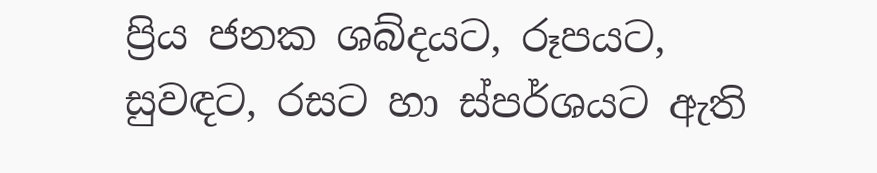ප්‍රිය ජනක ශබ්දයට, රූපයට,
සුවඳට, රසට හා ස්පර්ශයට ඇති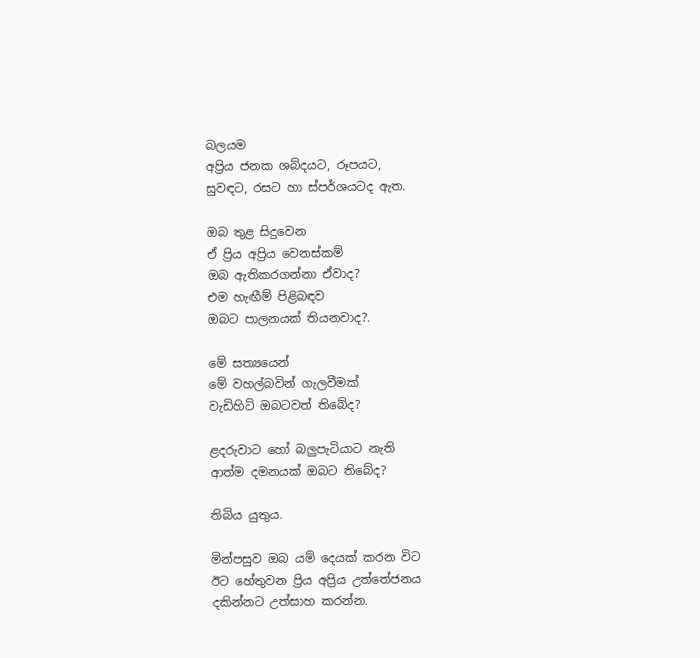බලයම
අප්‍රිය ජනක ශබ්දයට, රූපයට,
සුවඳට, රසට හා ස්පර්ශයටද ඇත.

ඔබ තුළ සිදුවෙන
ඒ ප්‍රිය අප්‍රිය වෙනස්කම්
ඔබ ඇතිකරගන්නා ඒවාද?
එම හැඟීම් පිළිබඳව
ඔබට පාලනයක් තියනවාද?.

මේ සත්‍යයෙන්
මේ වහල්බවින් ගැලවීමක්
වැඩිහිටි ඔබටවත් තිබේද?

ළදරුවාට හෝ බලුපැටියාට නැති
ආත්ම දමනයක් ඔබට තිබේද?

තිබිය යුතුය.

මින්පසුව ඔබ යම් දෙයක් කරන විට
ඊට හේතුවන ප්‍රිය අප්‍රිය උත්තේජනය
දකින්නට උත්සාහ කරන්න.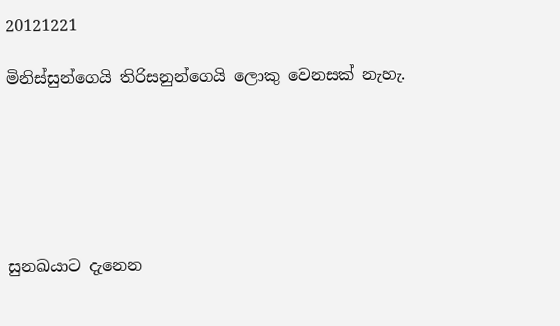20121221

මිනිස්සුන්ගෙයි තිරිසනුන්ගෙයි ලොකු වෙනසක් නැහැ.






සුනඛයාට දැනෙන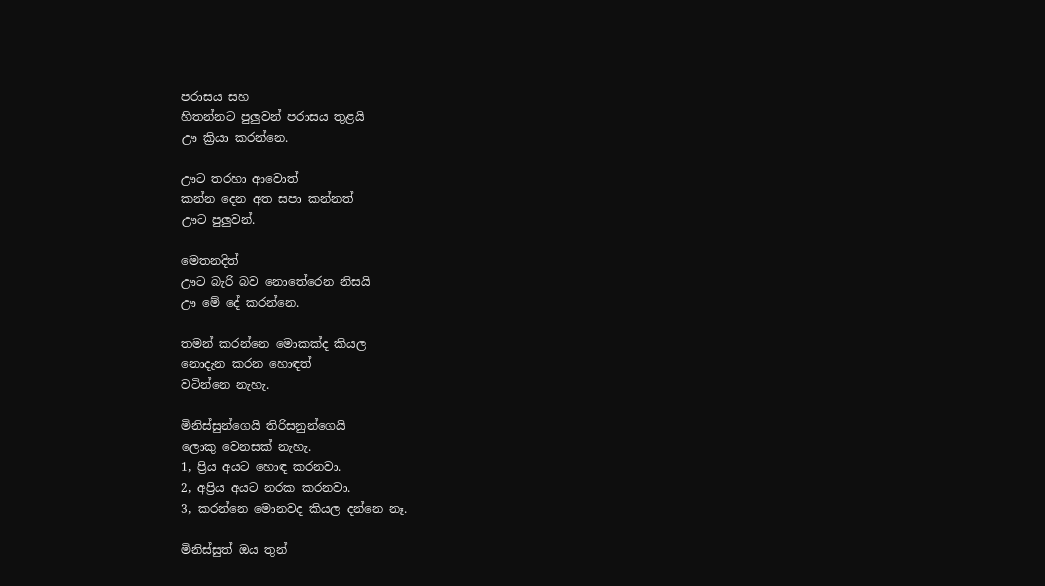පරාසය සහ
හිතන්නට පුලුවන් පරාසය තුළයි
ඌ ක්‍රියා කරන්නෙ.

ඌට තරහා ආවොත්
කන්න දෙන අත සපා කන්නත්
ඌට පුලුවන්.

මෙතනදිත්
ඌට බැරි බව නොතේරෙන නිසයි
ඌ මේ දේ කරන්නෙ.

තමන් කරන්නෙ මොකක්ද කියල
නොදැන කරන හොඳත්
වටින්නෙ නැහැ.

මිනිස්සුන්ගෙයි තිරිසනුන්ගෙයි
ලොකු වෙනසක් නැහැ.
1, ප්‍රිය අයට හොඳ කරනවා.
2, අප්‍රිය අයට නරක කරනවා.
3, කරන්නෙ මොනවද කියල දන්නෙ නෑ.

මිනිස්සුත් ඔය තුන්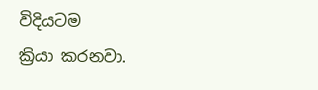විදියටම
ක්‍රියා කරනවා.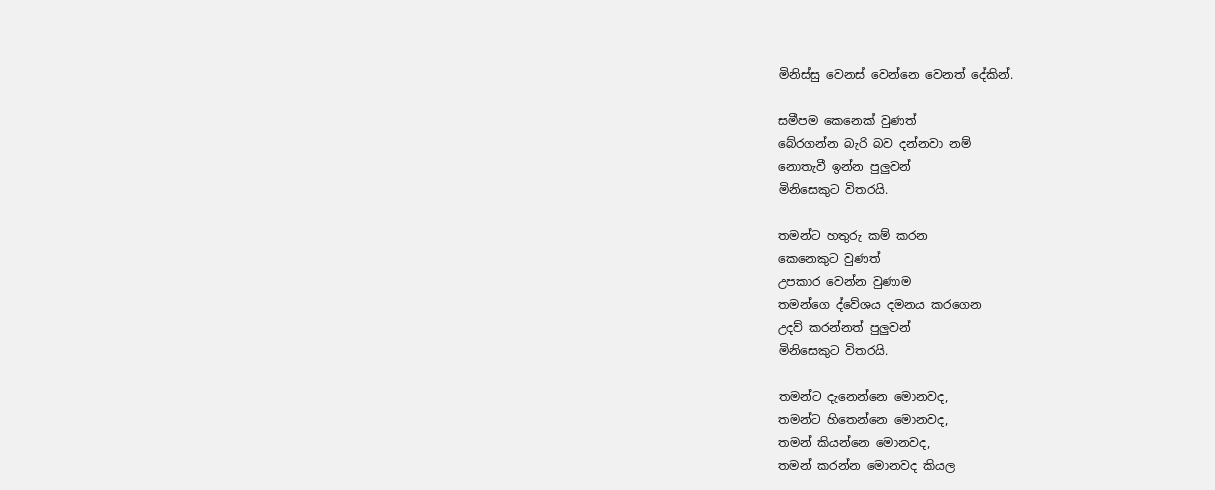මිනිස්සු වෙනස් වෙන්නෙ වෙනත් දේකින්.

සමීපම කෙනෙක් වුණත්
බේරගන්න බැරි බව දන්නවා නම්
නොතැවී ඉන්න පුලුවන්
මිනිසෙකුට විතරයි.

තමන්ට හතුරු කම් කරන
කෙනෙකුට වුණත්
උපකාර වෙන්න වුණාම
තමන්ගෙ ද්වේශය දමනය කරගෙන
උදව් කරන්නත් පුලුවන්
මිනිසෙකුට විතරයි.

තමන්ට දැනෙන්නෙ මොනවද,
තමන්ට හිතෙන්නෙ මොනවද,
තමන් කියන්නෙ මොනවද,
තමන් කරන්න මොනවද කියල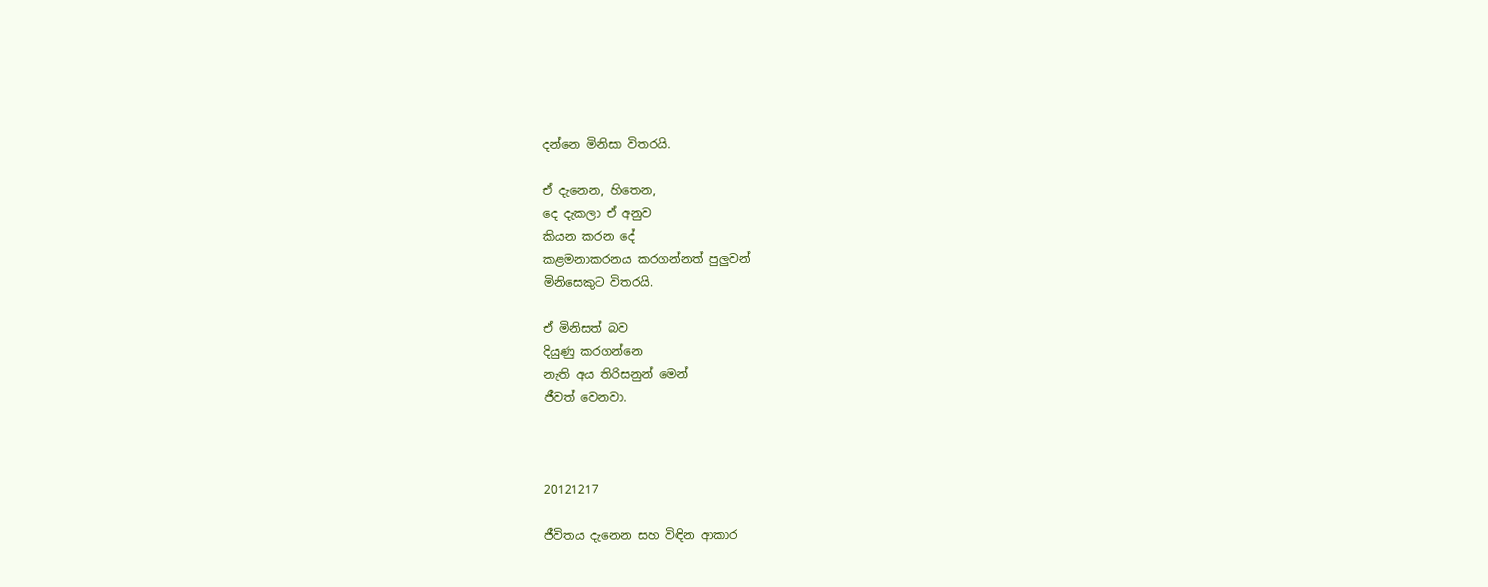දන්නෙ මිනිසා විතරයි.

ඒ දැනෙන, හිතෙන,
දෙ දැකලා ඒ අනුව
කියන කරන දේ
කළමනාකරනය කරගන්නත් පුලුවන්
මිනිසෙකුට විතරයි.

ඒ මිනිසත් බව
දියුණු කරගන්නෙ
නැති අය තිරිසනුන් මෙන්
ජීවත් වෙනවා.



20121217

ජීවිතය දැනෙන සහ විඳින ආකාර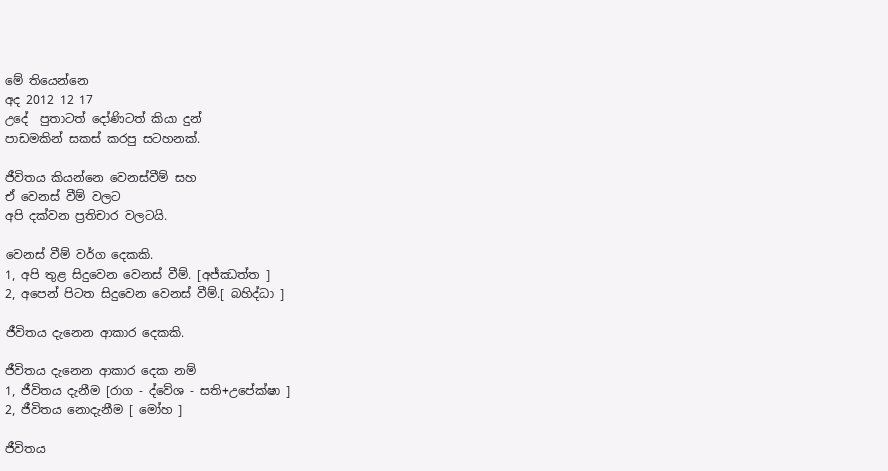මේ තියෙන්නෙ
අද 2012 12 17
උදේ  පුතාටත් දෝණිටත් කියා දුන්
පාඩමකින් සකස් කරපු සටහනක්.

ජීවිතය කියන්නෙ වෙනස්වීම් සහ
ඒ වෙනස් වීම් වලට
අපි දක්වන ප්‍රතිචාර වලටයි.

වෙනස් වීම් වර්ග දෙකකි.
1, අපි තුළ සිදුවෙන වෙනස් වීම්. [අජ්ඣත්ත ]
2, අපෙන් පිටත සිදුවෙන වෙනස් වීම්.[ බහිද්ධා ]

ජීවිතය දැනෙන ආකාර දෙකකි.

ජීවිතය දැනෙන ආකාර දෙක නම්
1, ජීවිතය දැනීම [රාග - ද්වේශ - සති+උපේක්ෂා ]
2, ජීවිතය නොදැනීම [ මෝහ ]

ජීවිතය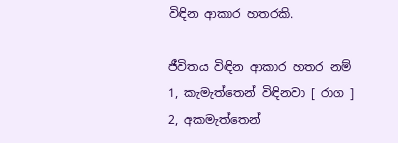විඳින ආකාර හතරකි.

ජීවිතය විඳින ආකාර හතර නම්
1, කැමැත්තෙන් විඳිනවා [ රාග ]
2, අකමැත්තෙන්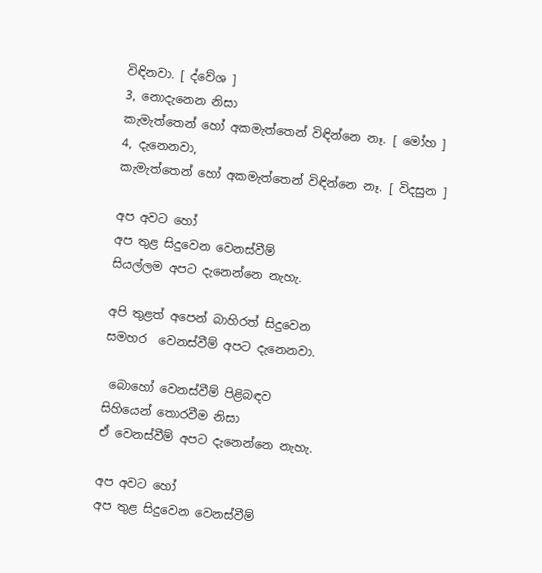විඳිනවා. [ ද්වේශ ]
3, නොදැනෙන නිසා
කැමැත්තෙන් හෝ අකමැත්තෙන් විඳින්නෙ නෑ. [ මෝහ ]
4, දැනෙනවා,
කැමැත්තෙන් හෝ අකමැත්තෙන් විඳින්නෙ නෑ. [ විදසුන ]

අප අවට හෝ
අප තුළ සිදුවෙන වෙනස්වීම්
සියල්ලම අපට දැනෙන්නෙ නැහැ.

අපි තුළත් අපෙන් බාහිරත් සිදුවෙන
සමහර  වෙනස්වීම් අපට දැනෙනවා.

 බොහෝ වෙනස්වීම් පිළිබඳව
සිහියෙන් තොරවීම නිසා
ඒ වෙනස්වීම් අපට දැනෙන්නෙ නැහැ.

අප අවට හෝ
අප තුළ සිදුවෙන වෙනස්වීම්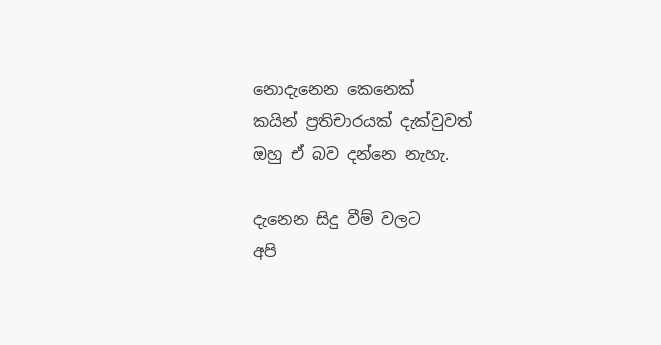නොදැනෙන කෙනෙක්
කයින් ප්‍රතිචාරයක් දැක්වුවත්
ඔහු ඒ බව දන්නෙ නැහැ.

දැනෙන සිදු වීම් වලට
අපි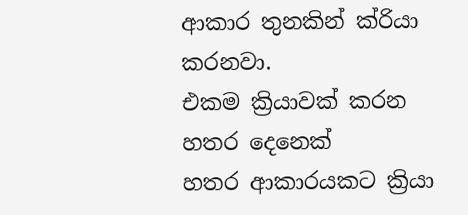ආකාර තුනකින් ක්රියා කරනවා.
එකම ක්‍රියාවක් කරන හතර දෙනෙක්
හතර ආකාරයකට ක්‍රියා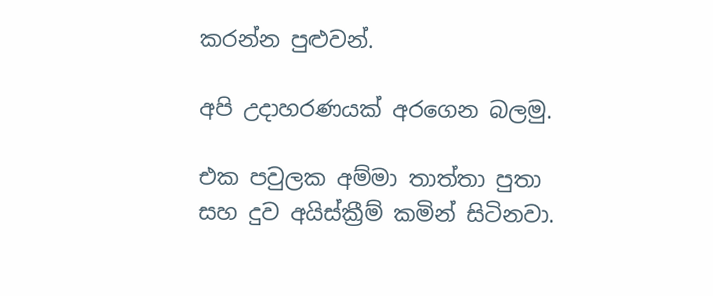කරන්න පුළුවන්.

අපි උදාහරණයක් අරගෙන බලමු.

එක පවුලක අම්මා තාත්තා පුතා
සහ දුව අයිස්ක්‍රීම් කමින් සිටිනවා.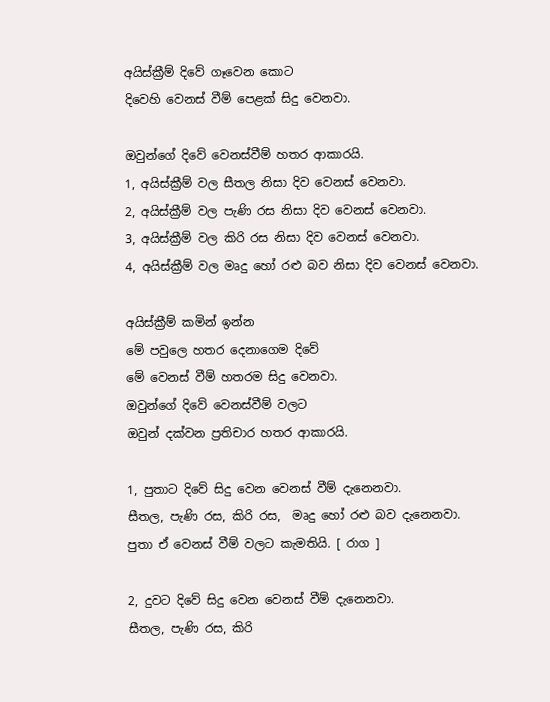අයිස්ක්‍රීම් දිවේ ගෑවෙන කොට
දිවෙහි වෙනස් වීම් පෙළක් සිදු වෙනවා.

ඔවුන්ගේ දිවේ වෙනස්වීම් හතර ආකාරයි.
1, අයිස්ක්‍රීම් වල සීතල නිසා දිව වෙනස් වෙනවා.
2, අයිස්ක්‍රීම් වල පැණි රස නිසා දිව වෙනස් වෙනවා.
3, අයිස්ක්‍රීම් වල කිරි රස නිසා දිව වෙනස් වෙනවා.
4, අයිස්ක්‍රීම් වල මෘදු හෝ රළු බව නිසා දිව වෙනස් වෙනවා.

අයිස්ක්‍රීම් කමින් ඉන්න
මේ පවුලෙ හතර දෙනාගෙම දිවේ
මේ වෙනස් වීම් හතරම සිදු වෙනවා.
ඔවුන්ගේ දිවේ වෙනස්වීම් වලට
ඔවුන් දක්වන ප්‍රතිචාර හතර ආකාරයි.

1, පුතාට දිවේ සිදු වෙන වෙනස් වීම් දැනෙනවා.
සීතල, පැණි රස, කිරි රස,  මෘදු හෝ රළු බව දැනෙනවා.
පුතා ඒ වෙනස් වීම් වලට කැමතියි. [ රාග ]

2, දුවට දිවේ සිදු වෙන වෙනස් වීම් දැනෙනවා.
සීතල, පැණි රස, කිරි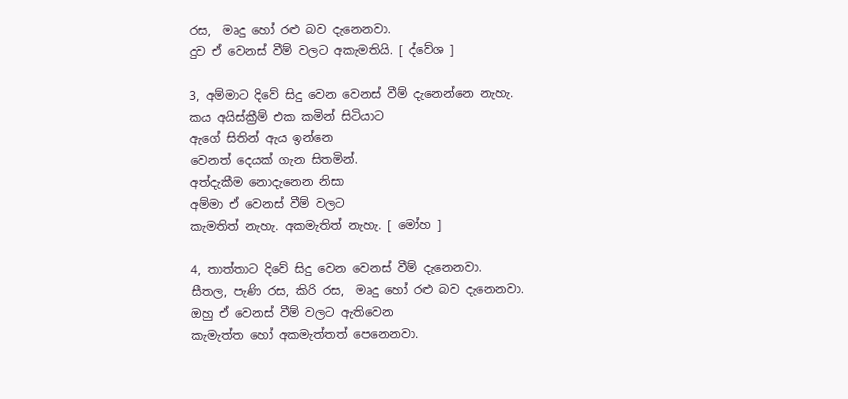රස,  මෘදු හෝ රළු බව දැනෙනවා.
දුව ඒ වෙනස් වීම් වලට අකැමතියි. [ ද්වේශ ]

3, අම්මාට දිවේ සිදු වෙන වෙනස් වීම් දැනෙන්නෙ නැහැ.
කය අයිස්ක්‍රීම් එක කමින් සිටියාට
ඇගේ සිතින් ඇය ඉන්නෙ
වෙනත් දෙයක් ගැන සිතමින්.
අත්දැකීම නොදැනෙන නිසා
අම්මා ඒ වෙනස් වීම් වලට
කැමතිත් නැහැ. අකමැතිත් නැහැ. [ මෝහ ]

4, තාත්තාට දිවේ සිදු වෙන වෙනස් වීම් දැනෙනවා.
සීතල, පැණි රස, කිරි රස,  මෘදු හෝ රළු බව දැනෙනවා.
ඔහු ඒ වෙනස් වීම් වලට ඇතිවෙන
කැමැත්ත හෝ අකමැත්තත් පෙනෙනවා.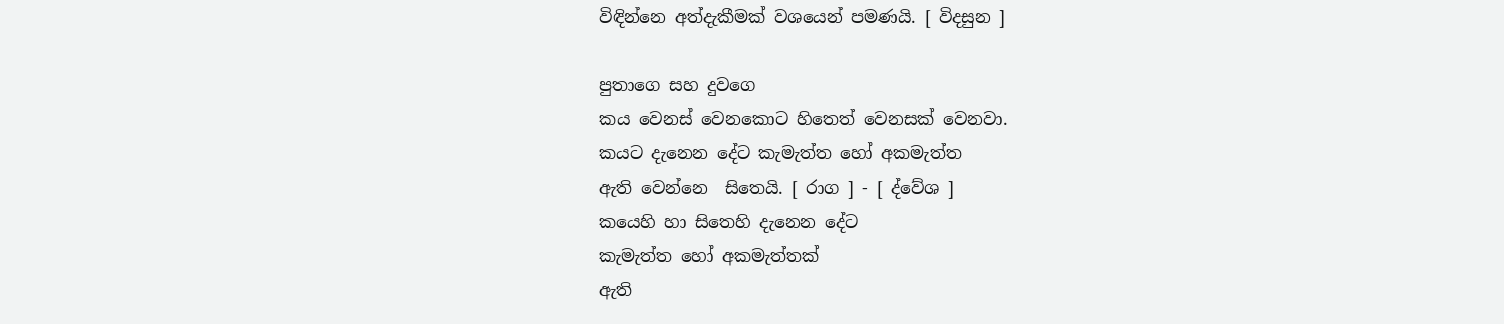විඳින්නෙ අත්දැකීමක් වශයෙන් පමණයි. [ විදසුන ]

පුතාගෙ සහ දුවගෙ
කය වෙනස් වෙනකොට හිතෙත් වෙනසක් වෙනවා.
කයට දැනෙන දේට කැමැත්ත හෝ අකමැත්ත
ඇති වෙන්නෙ  සිතෙයි. [ රාග ] - [ ද්වේශ ]
කයෙහි හා සිතෙහි දැනෙන දේට
කැමැත්ත හෝ අකමැත්තක්
ඇති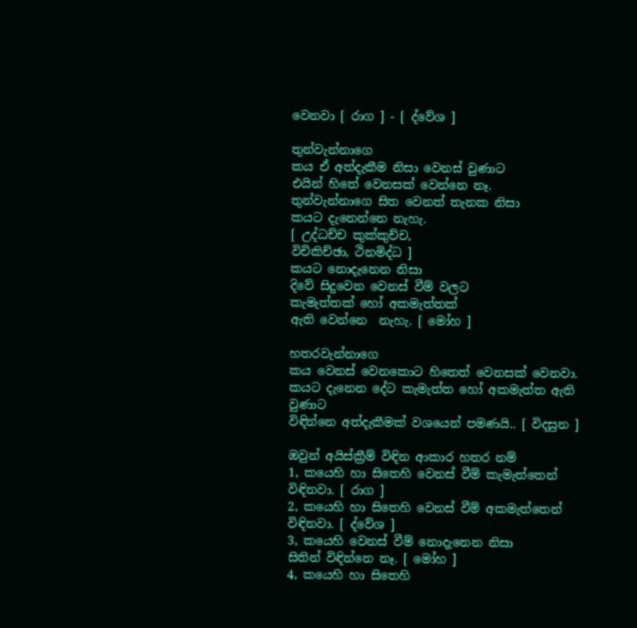වෙනවා [ රාග ] - [ ද්වේශ ]

තුන්වැන්නාගෙ
කය ඒ අත්දැකීම නිසා වෙනස් වුණාට
එයින් හිතේ වෙනසක් වෙන්නෙ නෑ.
තුන්වැන්නාගෙ සිත වෙනත් තැනක නිසා
කයට දැනෙන්නෙ නැහැ.
[ උද්ධච්ච කුක්කුච්ච,
විචිකිච්ඡා, ථිනමිද්ධ ]
කයට නොදැනෙන නිසා
දිවේ සිදුවෙන වෙනස් වීම් වලට
කැමැත්තක් හෝ අකමැත්තක්
ඇති වෙන්නෙ  නැහැ. [ මෝහ ]

හතරවැන්නාගෙ
කය වෙනස් වෙනකොට හිතෙත් වෙනසක් වෙනවා.
කයට දැනෙන දේට කැමැත්ත හෝ අකමැත්ත ඇති වුණාට
විඳින්නෙ අත්දැකීමක් වශයෙන් පමණයි.. [ විදසුන ]

ඔවුන් අයිස්ක්‍රීම් විඳින ආකාර හතර නම්
1, කයෙහි හා සිතෙහි වෙනස් වීම් කැමැත්තෙන් විඳිනවා. [ රාග ]
2, කයෙහි හා සිතෙහි වෙනස් වීම් අකමැත්තෙන් විඳිනවා. [ ද්වේශ ]
3, කයෙහි වෙනස් වීම් නොදැනෙන නිසා
සිතින් විඳින්නෙ නෑ. [ මෝහ ]
4, කයෙහි හා සිතෙහි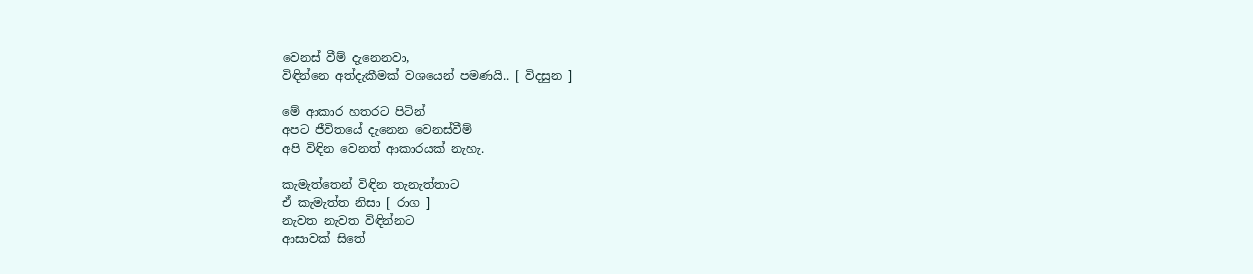වෙනස් වීම් දැනෙනවා,
විඳින්නෙ අත්දැකීමක් වශයෙන් පමණයි.. [ විදසුන ]

මේ ආකාර හතරට පිටින්
අපට ජීවිතයේ දැනෙන වෙනස්වීම්
අපි විඳින වෙනත් ආකාරයක් නැහැ.

කැමැත්තෙන් විඳින තැනැත්තාට
ඒ කැමැත්ත නිසා [ රාග ]
නැවත නැවත විඳින්නට
ආසාවක් සිතේ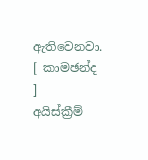ඇතිවෙනවා. [ කාමඡන්ද ]
අයිස්ක්‍රීම්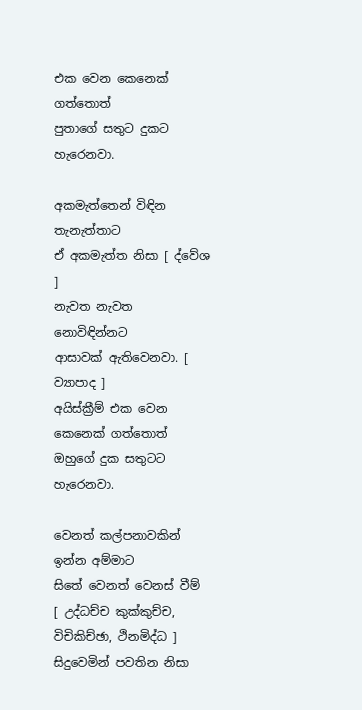එක වෙන කෙනෙක් ගත්තොත්
පුතාගේ සතුට දුකට හැරෙනවා.

අකමැත්තෙන් විඳින තැනැත්තාට
ඒ අකමැත්ත නිසා [ ද්වේශ ]
නැවත නැවත නොවිඳින්නට
ආසාවක් ඇතිවෙනවා. [ ව්‍යාපාද ]
අයිස්ක්‍රීම් එක වෙන කෙනෙක් ගත්තොත්
ඔහුගේ දුක සතුටට හැරෙනවා.

වෙනත් කල්පනාවකින් ඉන්න අම්මාට
සිතේ වෙනත් වෙනස් වීම්
[ උද්ධච්ච කුක්කුච්ච,
විචිකිච්ඡා, ථිනමිද්ධ ]
සිදුවෙමින් පවතින නිසා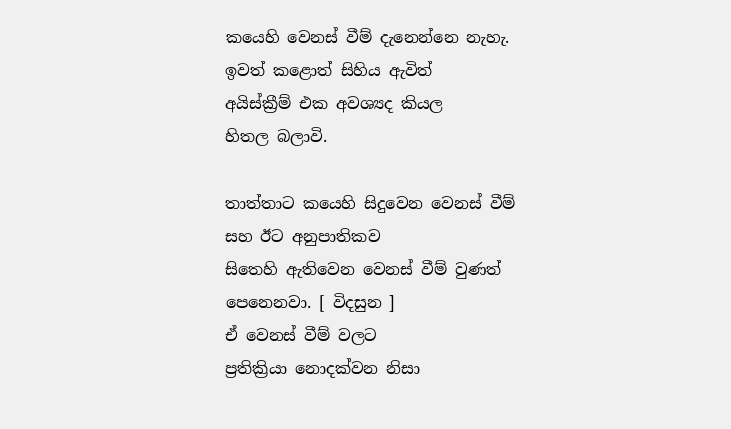කයෙහි වෙනස් වීම් දැනෙන්නෙ නැහැ.
ඉවත් කළොත් සිහිය ඇවිත්
අයිස්ක්‍රීම් එක අවශ්‍යද කියල
හිතල බලාවි.

තාත්තාට කයෙහි සිදුවෙන වෙනස් වීම්
සහ ඊට අනුපාතිකව
සිතෙහි ඇතිවෙන වෙනස් වීම් වුණත්
පෙනෙනවා. [ විදසුන ]
ඒ වෙනස් වීම් වලට
ප්‍රතික්‍රියා නොදක්වන නිසා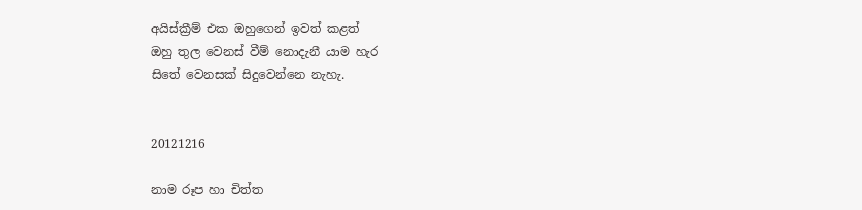අයිස්ක්‍රීම් එක ඔහුගෙන් ඉවත් කළත්
ඔහු තුල වෙනස් වීම් නොදැනී යාම හැර
සිතේ වෙනසක් සිදුවෙන්නෙ නැහැ.


20121216

නාම රූප හා චිත්ත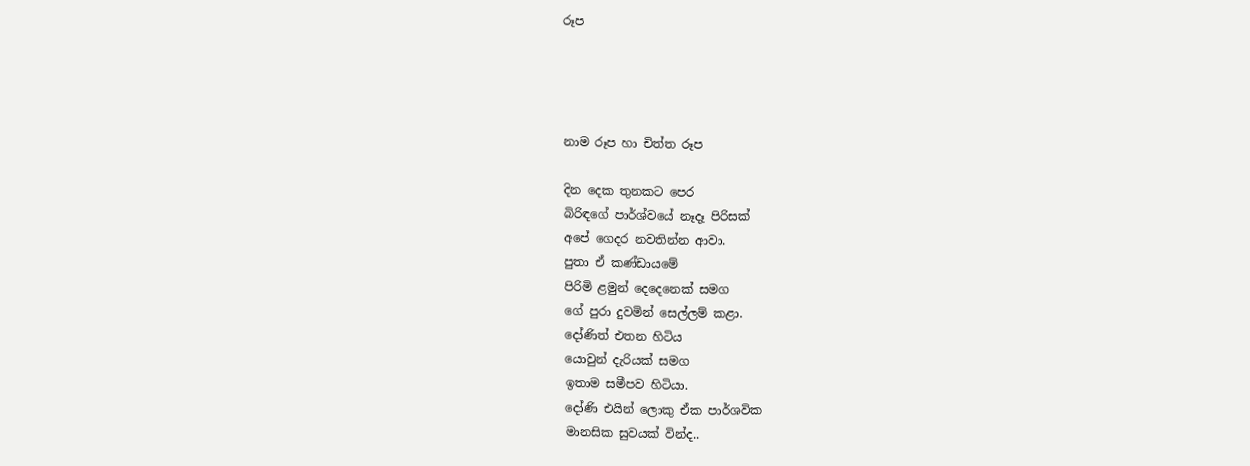රූප




නාම රූප හා චිත්ත රූප

දින දෙක තුනකට පෙර
බිරිඳගේ පාර්ශ්වයේ නෑදෑ පිරිසක්
අපේ ගෙදර නවතින්න ආවා.
පුතා ඒ කණ්ඩායමේ
පිරිමි ළමුන් දෙදෙනෙක් සමග
ගේ පුරා දුවමින් සෙල්ලම් කළා.
දෝණිත් එතන හිටිය
යොවුන් දැරියක් සමග
ඉතාම සමීපව හිටියා.
දෝණි එයින් ලොකු ඒක පාර්ශවික
මානසික සුවයක් වින්ද..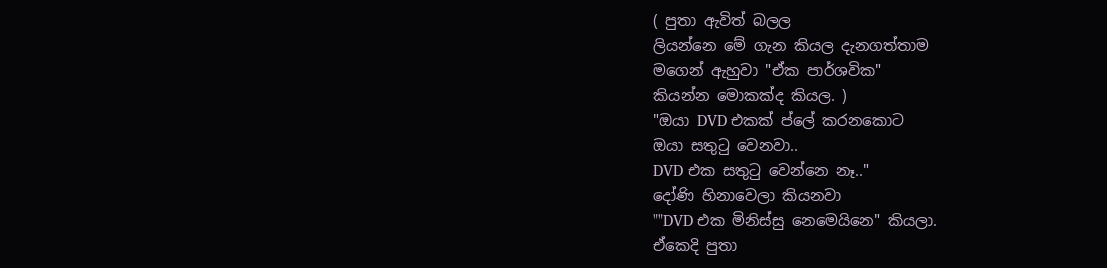( පුතා ඇවිත් බලල
ලියන්නෙ මේ ගැන කියල දැනගත්තාම
මගෙන් ඇහුවා "ඒක පාර්ශවික"
කියන්න මොකක්ද කියල. )
"ඔයා DVD එකක් ප්ලේ කරනකොට
ඔයා සතුටු වෙනවා..
DVD එක සතුටු වෙන්නෙ නෑ.."
දෝණි හිනාවෙලා කියනවා
""DVD එක මිනිස්සු නෙමෙයිනෙ" කියලා.
ඒකෙදි පුතා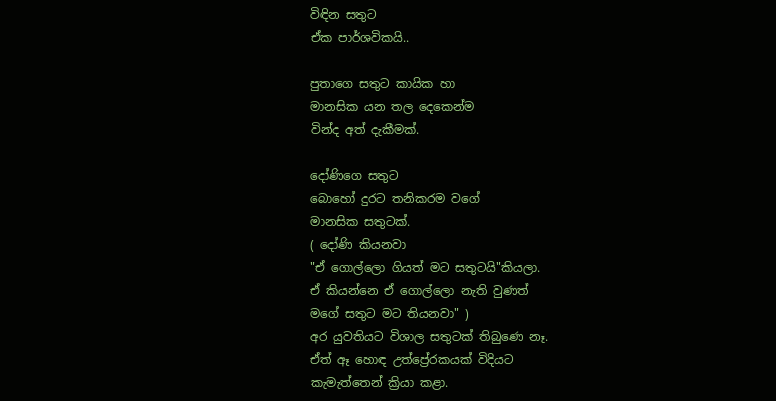විඳින සතුට
ඒක පාර්ශවිකයි..

පුතාගෙ සතුට කායික හා
මානසික යන තල දෙකෙන්ම
වින්ද අත් දැකීමක්.

දෝණිගෙ සතුට
බොහෝ දුරට තනිකරම වගේ
මානසික සතුටක්.
( දෝණි කියනවා
"ඒ ගොල්ලො ගියත් මට සතුටයි"කියලා.
ඒ කියන්නෙ ඒ ගොල්ලො නැති වුණත්
මගේ සතුට මට තියනවා" )
අර යුවතියට විශාල සතුටක් තිබුණෙ නෑ.
ඒත් ඈ හොඳ උත්ප්‍රේරකයක් විදියට
කැමැත්තෙන් ක්‍රියා කළා.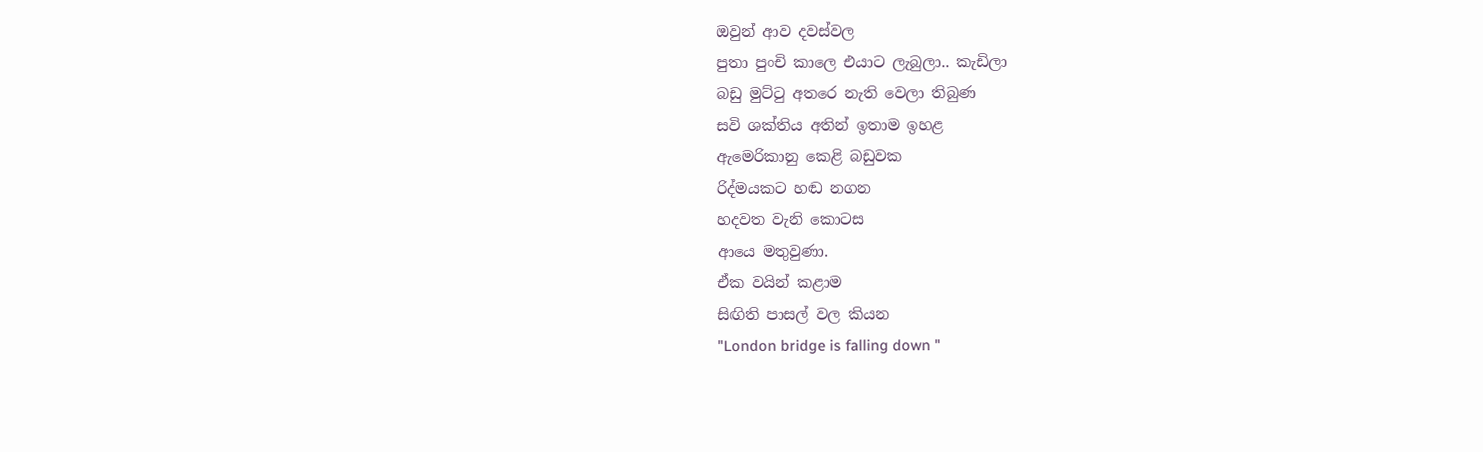ඔවුන් ආව දවස්වල
පුතා පුංචි කාලෙ එයාට ලැබුලා.. කැඩිලා
බඩු මුට්ටු අතරෙ නැති වෙලා තිබුණ
සවි ශක්තිය අතින් ඉතාම ඉහළ
ඇමෙරිකානු කෙළි බඩුවක
රිද්මයකට හඬ නගන
හදවත වැනි කොටස
ආයෙ මතුවුණා.
ඒක වයින් කළාම
සිඟිති පාසල් වල කියන
"London bridge is falling down "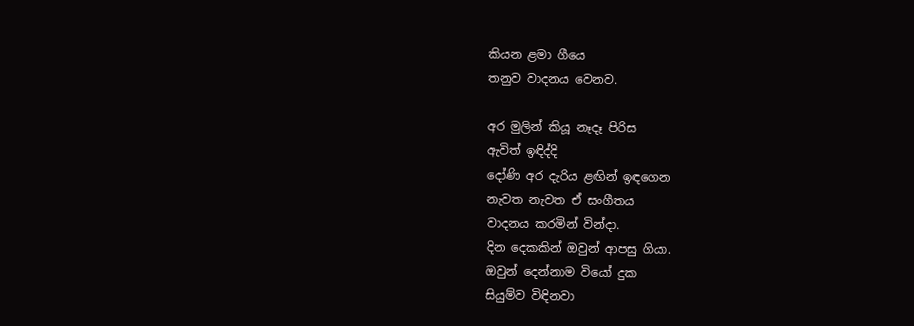කියන ළමා ගීයෙ
තනුව වාදනය වෙනව.

අර මුලින් කියූ නෑදෑ පිරිස
ඇවිත් ඉඳිද්දි
දෝණි අර දැරිය ළඟින් ඉඳගෙන
නැවත නැවත ඒ සංගීතය
වාදනය කරමින් වින්දා.
දින දෙකකින් ඔවුන් ආපසු ගියා.
ඔවුන් දෙන්නාම වියෝ දුක
සියුම්ව විඳිනවා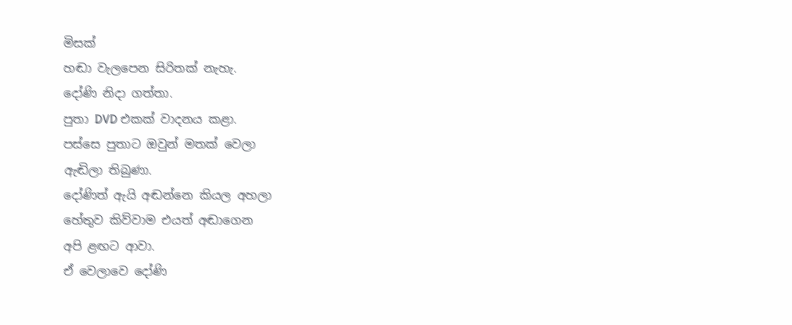මිසක්
හඬා වැලපෙන සිරිතක් නැහැ.
දෝණි නිදා ගත්තා.
පුතා DVD එකක් වාදනය කළා.
පස්සෙ පුතාට ඔවුන් මතක් වෙලා
ඇඬිලා තිබුණා.
දෝණිත් ඇයි අඬන්නෙ කියල අහලා
හේතුව කිව්වාම එයත් අඬාගෙන
අපි ළඟට ආවා.
ඒ වෙලාවෙ දෝණි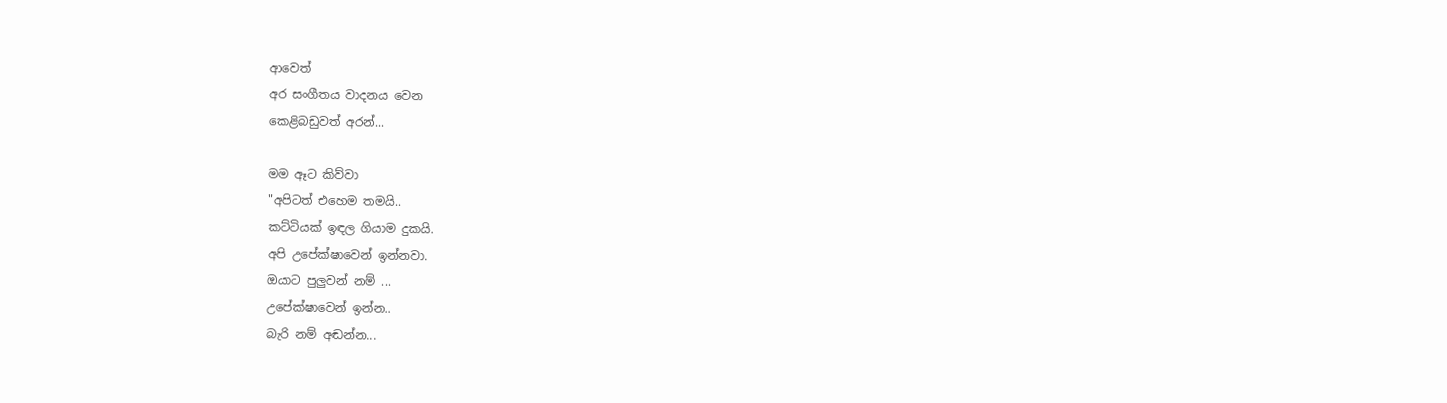ආවෙත්
අර සංගීතය වාදනය වෙන
කෙළිබඩුවත් අරන්...

මම ඈට කිව්වා
"අපිටත් එහෙම තමයි..
කට්ටියක් ඉඳල ගියාම දුකයි.
අපි උපේක්ෂාවෙන් ඉන්නවා.
ඔයාට පුලුවන් නම් ...
උපේක්ෂාවෙන් ඉන්න..
බැරි නම් අඬන්න...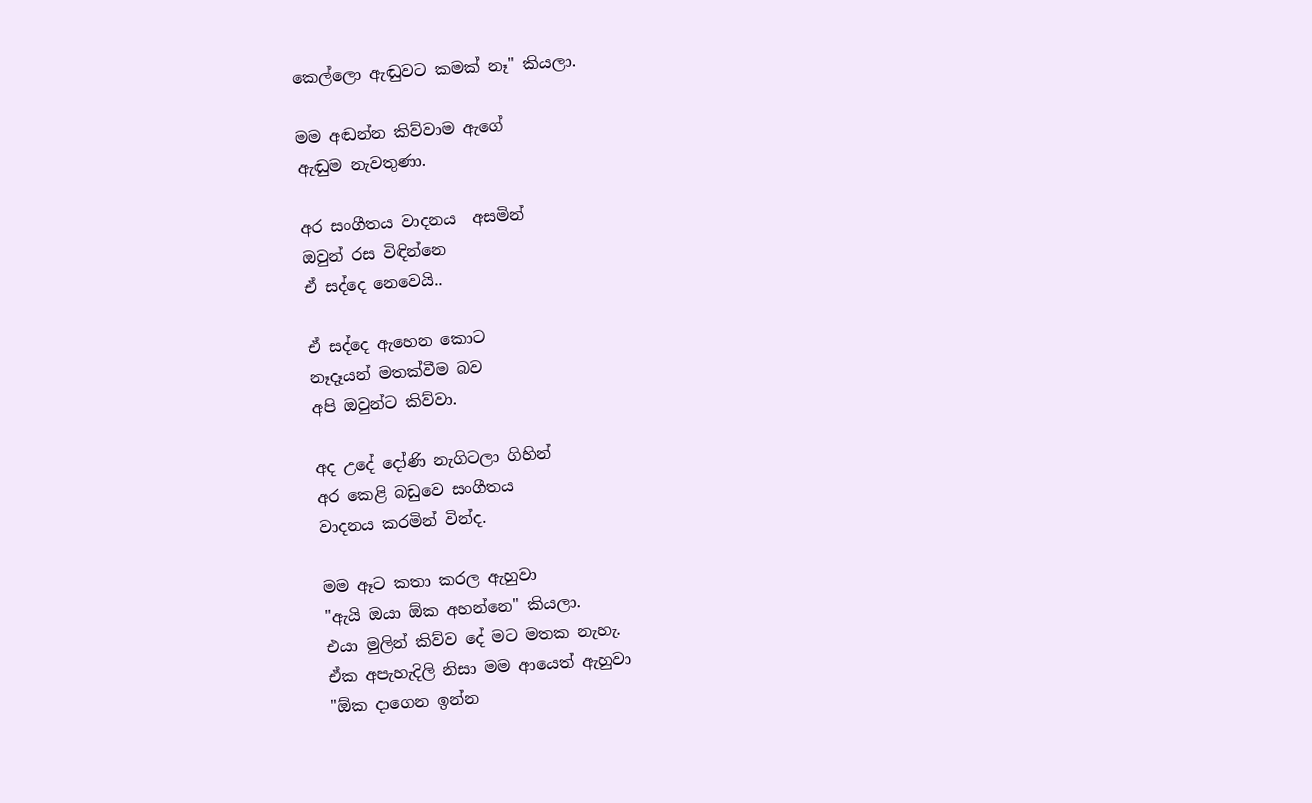කෙල්ලො ඇඬුවට කමක් නෑ" කියලා.

මම අඬන්න කිව්වාම ඇගේ
ඇඬුම නැවතුණා.

අර සංගීතය වාදනය  අසමින්
ඔවුන් රස විඳින්නෙ
ඒ සද්දෙ නෙවෙයි..

ඒ සද්දෙ ඇහෙන කොට
නෑදෑයන් මතක්වීම බව
අපි ඔවුන්ට කිව්වා.

අද උදේ දෝණි නැගිටලා ගිහින්
අර කෙළි බඩුවෙ සංගීතය
වාදනය කරමින් වින්ද.

මම ඈට කතා කරල ඇහුවා
"ඇයි ඔයා ඕක අහන්නෙ" කියලා.
එයා මුලින් කිව්ව දේ මට මතක නැහැ.
ඒක අපැහැදිලි නිසා මම ආයෙත් ඇහුවා
"ඕක දාගෙන ඉන්න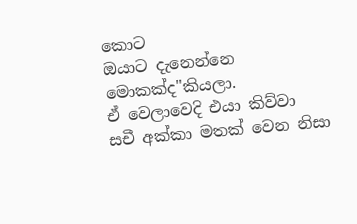කොට
ඔයාට දැනෙන්නෙ මොකක්ද"කියලා.
ඒ වෙලාවෙදි එයා කිව්වා
සචී අක්කා මතක් වෙන නිසා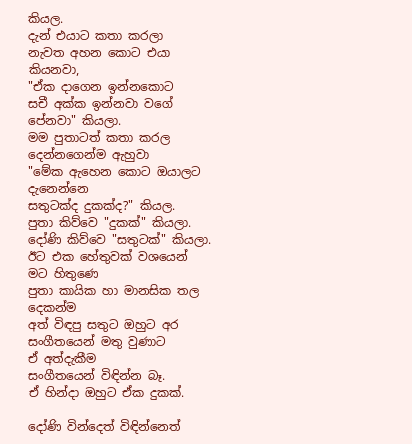කියල.
දැන් එයාට කතා කරලා
නැවත අහන කොට එයා කියනවා,
"ඒක දාගෙන ඉන්නකොට
සචී අක්ක ඉන්නවා වගේ පේනවා" කියලා.
මම පුතාටත් කතා කරල
දෙන්නගෙන්ම ඇහුවා
"මේක ඇහෙන කොට ඔයාලට දැනෙන්නෙ
සතුටක්ද දුකක්ද?" කියල.
පුතා කිව්වෙ "දුකක්" කියලා.
දෝණි කිව්වෙ "සතුටක්" කියලා.
ඊට එක හේතුවක් වශයෙන් මට හිතුණෙ
පුතා කායික හා මානසික තල දෙකන්ම
අත් විඳපු සතුට ඔහුට අර
සංගීතයෙන් මතු වුණාට
ඒ අත්දැකීම
සංගීතයෙන් විඳින්න බෑ.
ඒ හින්දා ඔහුට ඒක දුකක්.

දෝණි වින්දෙත් විඳින්නෙත්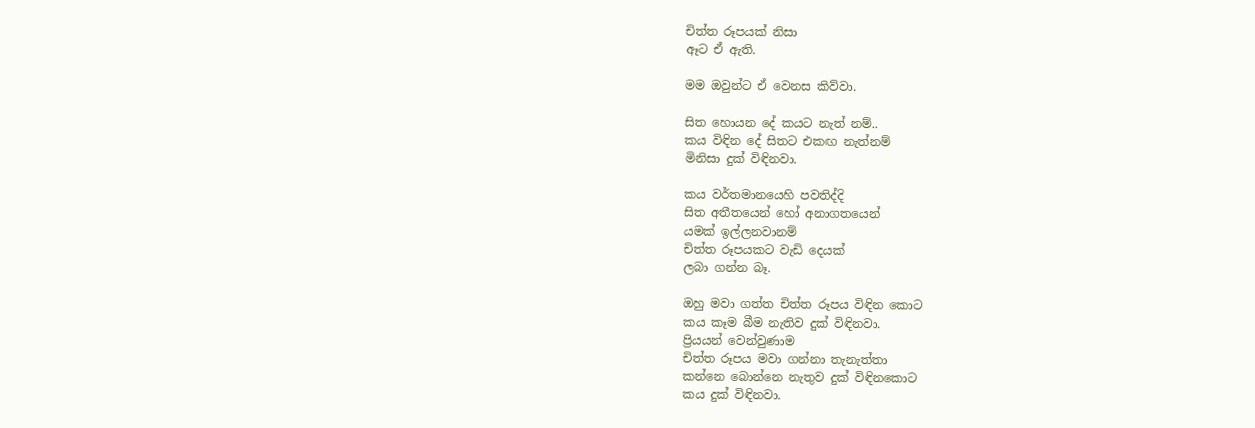චිත්ත රූපයක් නිසා
ඈට ඒ ඇති.

මම ඔවුන්ට ඒ වෙනස කිව්වා.

සිත හොයන දේ කයට නැත් නම්..
කය විඳින දේ සිතට එකඟ නැත්නම්
මිනිසා දුක් විඳිනවා.

කය වර්තමානයෙහි පවතිද්දි
සිත අතීතයෙන් හෝ අනාගතයෙන්
යමක් ඉල්ලනවානම්
චිත්ත රූපයකට වැඩි දෙයක්
ලබා ගන්න බෑ.

ඔහු මවා ගත්ත චිත්ත රූපය විඳින කොට
කය කෑම බීම නැතිව දුක් විඳිනවා.
ප්‍රියයන් වෙන්වුණාම
චිත්ත රූපය මවා ගන්නා තැනැත්තා
කන්නෙ බොන්නෙ නැතුව දුක් විඳිනකොට
කය දුක් විඳිනවා.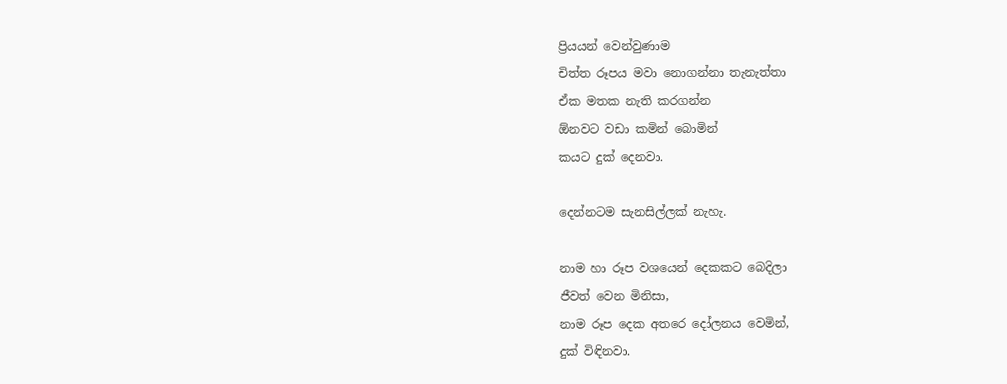ප්‍රියයන් වෙන්වුණාම
චිත්ත රූපය මවා නොගන්නා තැනැත්තා
ඒක මතක නැති කරගන්න
ඕනවට වඩා කමින් බොමින්
කයට දුක් දෙනවා.

දෙන්නටම සැනසිල්ලක් නැහැ.

නාම හා රූප වශයෙන් දෙකකට බෙදිලා
ජීවත් වෙන මිනිසා,
නාම රූප දෙක අතරෙ දෝලනය වෙමින්,
දුක් විඳිනවා.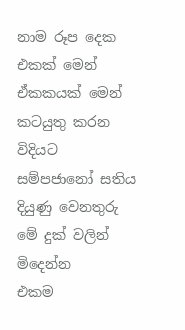නාම රූප දෙක එකක් මෙන්
ඒකකයක් මෙන් කටයුතු කරන විදියට
සම්පජානෝ සතිය දියුණු වෙනතුරු
මේ දුක් වලින් මිදෙන්න
එකම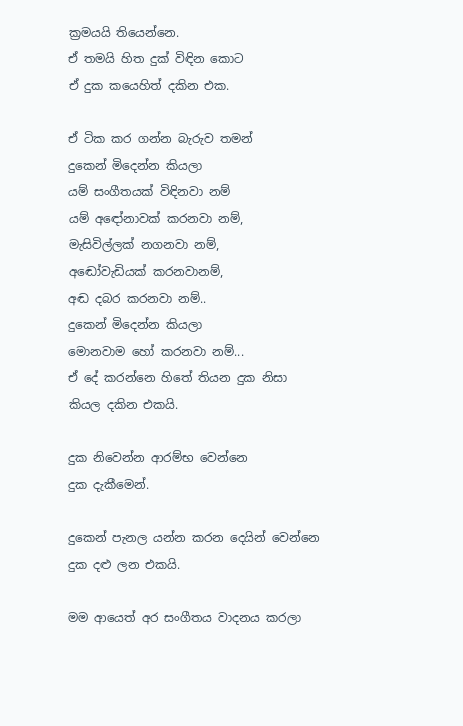ක්‍රමයයි තියෙන්නෙ.
ඒ තමයි හිත දුක් විඳින කොට
ඒ දුක කයෙහිත් දකින එක.

ඒ ටික කර ගන්න බැරුව තමන්
දුකෙන් මිදෙන්න කියලා
යම් සංගීතයක් විඳිනවා නම්
යම් අඳෝනාවක් කරනවා නම්,
මැසිවිල්ලක් නගනවා නම්,
අඬෝවැඩියක් කරනවානම්,
අඬ දබර කරනවා නම්..
දුකෙන් මිදෙන්න කියලා
මොනවාම හෝ කරනවා නම්...
ඒ දේ කරන්නෙ හිතේ තියන දුක නිසා
කියල දකින එකයි.

දුක නිවෙන්න ආරම්භ වෙන්නෙ
දුක දැකීමෙන්.

දුකෙන් පැනල යන්න කරන දෙයින් වෙන්නෙ
දුක දළු ලන එකයි.

මම ආයෙත් අර සංගීතය වාදනය කරලා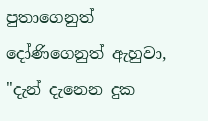පුතාගෙනුත් දෝණිගෙනුත් ඇහුවා,
"දැන් දැනෙන දුක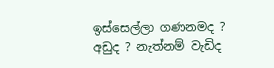ඉස්සෙල්ලා ගණනමද ?
අඩුද ? නැත්නම් වැඩිද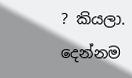? කියලා.
දෙන්නම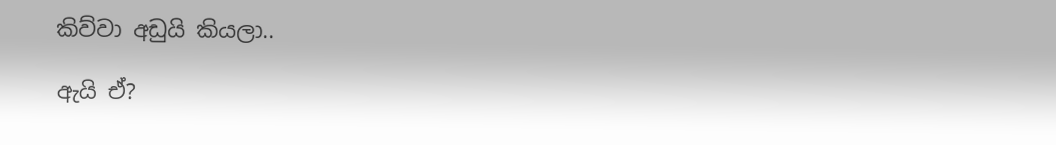කිව්වා අඩුයි කියලා..

ඇයි ඒ?